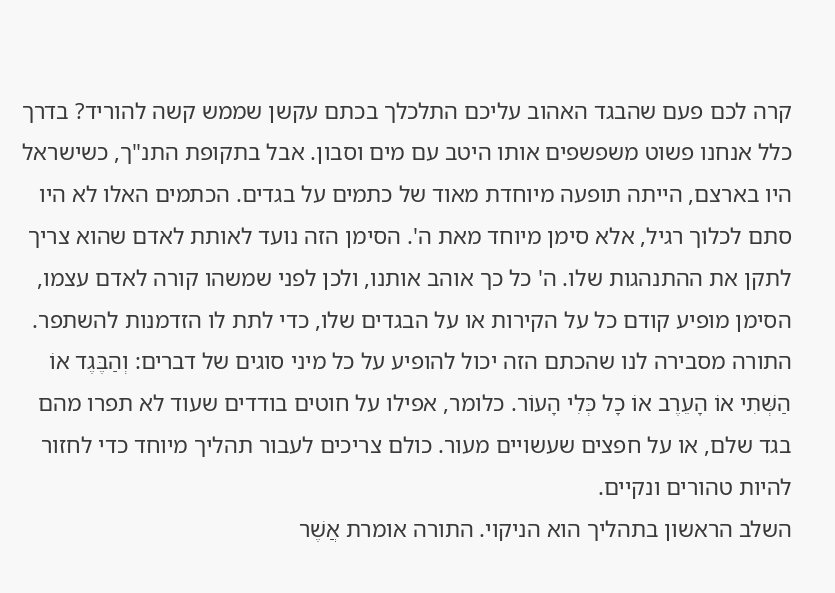קרה לכם פעם שהבגד האהוב עליכם התלכלך בכתם עקשן שממש קשה להוריד? בדרך כלל אנחנו פשוט משפשפים אותו היטב עם מים וסבון. אבל בתקופת התנ"ך, כשישראל היו בארצם, הייתה תופעה מיוחדת מאוד של כתמים על בגדים. הכתמים האלו לא היו סתם לכלוך רגיל, אלא סימן מיוחד מאת ה'. הסימן הזה נועד לאותת לאדם שהוא צריך לתקן את ההתנהגות שלו. ה' כל כך אוהב אותנו, ולכן לפני שמשהו קורה לאדם עצמו, הסימן מופיע קודם כל על הקירות או על הבגדים שלו, כדי לתת לו הזדמנות להשתפר.
התורה מסבירה לנו שהכתם הזה יכול להופיע על כל מיני סוגים של דברים: וְהַבֶּגֶד אוֹ הַשְּׁתִי אוֹ הָעֵרֶב אוֹ כָל כְּלִי הָעוֹר. כלומר, אפילו על חוטים בודדים שעוד לא תפרו מהם בגד שלם, או על חפצים שעשויים מעור. כולם צריכים לעבור תהליך מיוחד כדי לחזור להיות טהורים ונקיים.
השלב הראשון בתהליך הוא הניקוי. התורה אומרת אֲשֶׁר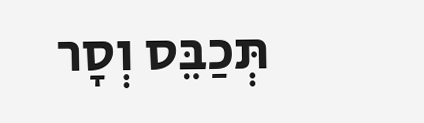תְּכַבֵּס וְסָר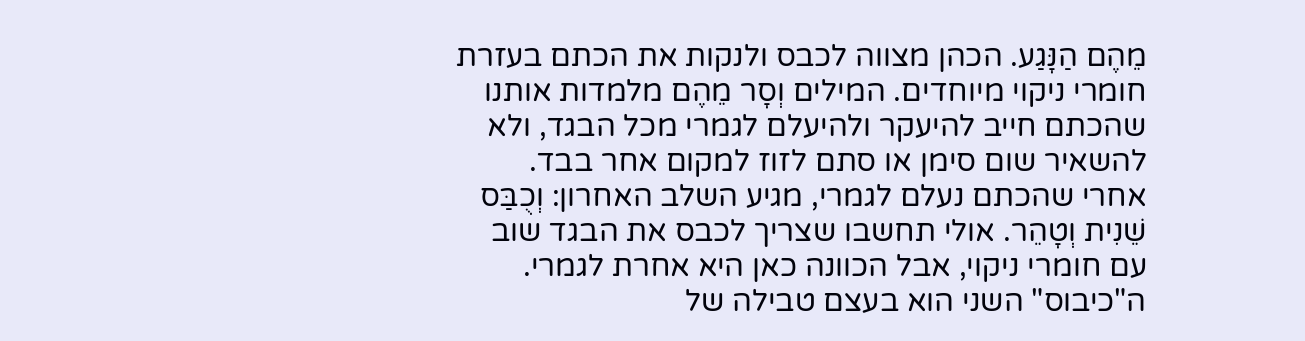מֵהֶם הַנָּגַע. הכהן מצווה לכבס ולנקות את הכתם בעזרת חומרי ניקוי מיוחדים. המילים וְסָר מֵהֶם מלמדות אותנו שהכתם חייב להיעקר ולהיעלם לגמרי מכל הבגד, ולא להשאיר שום סימן או סתם לזוז למקום אחר בבד.
אחרי שהכתם נעלם לגמרי, מגיע השלב האחרון: וְכֻבַּס שֵׁנִית וְטָהֵר. אולי תחשבו שצריך לכבס את הבגד שוב עם חומרי ניקוי, אבל הכוונה כאן היא אחרת לגמרי. ה"כיבוס" השני הוא בעצם טבילה של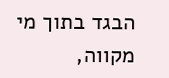הבגד בתוך מי מקווה,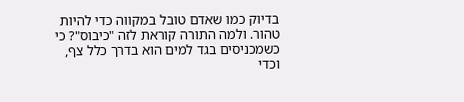בדיוק כמו שאדם טובל במקווה כדי להיות טהור. ולמה התורה קוראת לזה "כיבוס"? כי כשמכניסים בגד למים הוא בדרך כלל צף, וכדי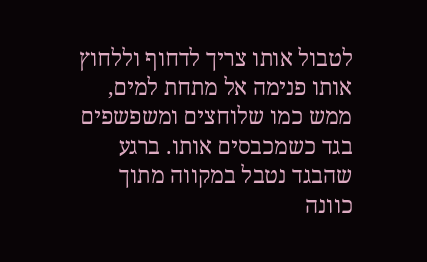לטבול אותו צריך לדחוף וללחוץ אותו פנימה אל מתחת למים, ממש כמו שלוחצים ומשפשפים בגד כשמכבסים אותו. ברגע שהבגד נטבל במקווה מתוך כוונה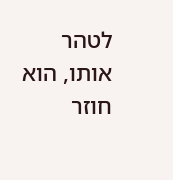לטהר אותו, הוא חוזר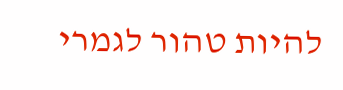להיות טהור לגמרי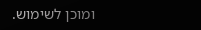ומוכן לשימוש.